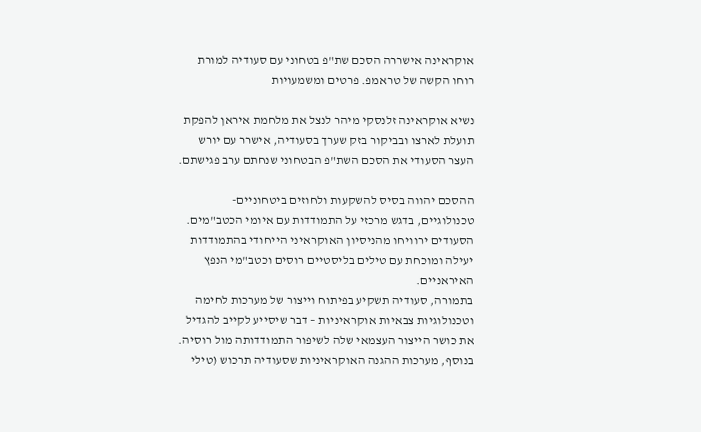אוקראינה אישררה הסכם שת"פ בטחוני עם סעודיה למורת רוחו הקשה של טראמפ. פרטים ומשמעויות

נשיא אוקראינה זלנסקי מיהר לנצל את מלחמת איראן להפקת תועלת לארצו ובביקור בזק שערך בסעודיה, אישרר עם יורש העצר הסעודי את הסכם השת"פ הבטחוני שנחתם ערב פגישתם.

ההסכם יהווה בסיס להשקעות ולחוזים ביטחוניים-טכנולוגיים, בדגש מרכזי על התמודדות עם איומי הכטב"מים.
הסעודים ירוויחו מהניסיון האוקראיני הייחודי בהתמודדות יעילה ומוכחת עם טילים בליסטיים רוסים וכטב"מי הנפץ האיראניים.
בתמורה, סעודיה תשקיע בפיתוח וייצור של מערכות לחימה וטכנולוגיות צבאיות אוקראיניות – דבר שיסייע לקייב להגדיל את כושר הייצור העצמאי שלה לשיפור התמודדותה מול רוסיה. בנוסף, מערכות ההגנה האוקראיניות שסעודיה תרכוש (טילי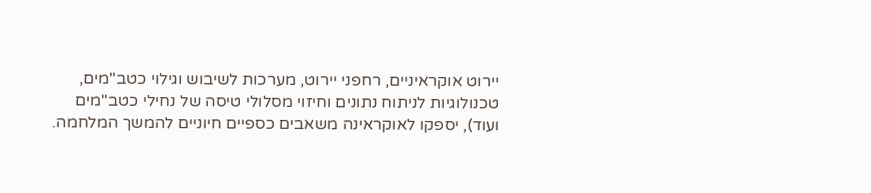יירוט אוקראיניים, רחפני יירוט, מערכות לשיבוש וגילוי כטב"מים, טכנולוגיות לניתוח נתונים וחיזוי מסלולי טיסה של נחילי כטב"מים ועוד), יספקו לאוקראינה משאבים כספיים חיוניים להמשך המלחמה.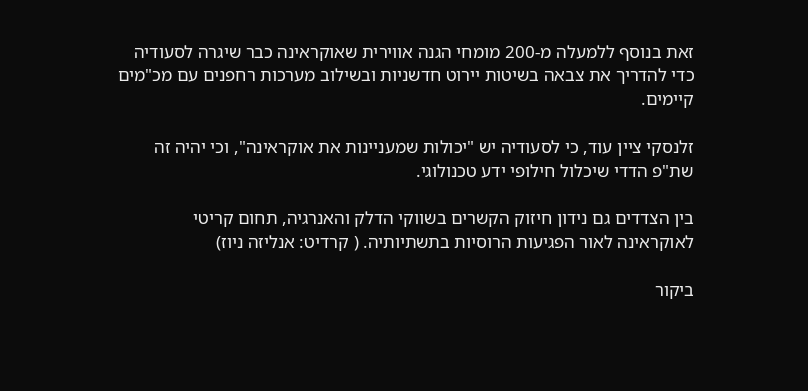זאת בנוסף ללמעלה מ-200 מומחי הגנה אווירית שאוקראינה כבר שיגרה לסעודיה כדי להדריך את צבאה בשיטות יירוט חדשניות ובשילוב מערכות רחפנים עם מכ"מים קיימים.

זלנסקי ציין עוד, כי לסעודיה יש "יכולות שמעניינות את אוקראינה", וכי יהיה זה שת"פ הדדי שיכלול חילופי ידע טכנולוגי.

בין הצדדים גם נידון חיזוק הקשרים בשווקי הדלק והאנרגיה, תחום קריטי לאוקראינה לאור הפגיעות הרוסיות בתשתיותיה. ( קרדיט: אנליזה ניוז)

ביקור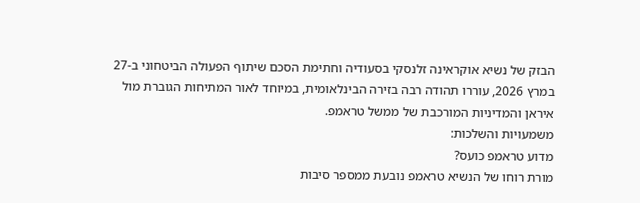הבזק של נשיא אוקראינה זלנסקי בסעודיה וחתימת הסכם שיתוף הפעולה הביטחוני ב-27 במרץ 2026, עוררו תהודה רבה בזירה הבינלאומית, במיוחד לאור המתיחות הגוברת מול איראן והמדיניות המורכבת של ממשל טראמפ.
משמעויות והשלכות:
מדוע טראמפ כועס?
מורת רוחו של הנשיא טראמפ נובעת ממספר סיבות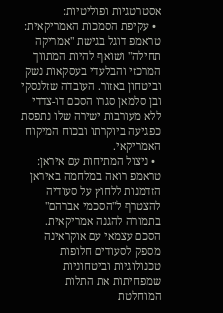אסטרטגיות ופוליטיות:
  • עקיפת הסמכות האמריקאית: טראמפ דוגל בגישת "אמריקה תחילה" ושואף להיות המתווך המרכזי והבלעדי בעסקאות נשק וביטחון באזור. העובדה שזלנסקי ובן סלמאן סגרו הסכם דו-צדדי ללא מעורבות ישירה שלו נתפסת כפגיעה ביוקרתו ובכוח המיקוח האמריקאי.
  • ניצול המתיחות עם איראן: טראמפ רואה במלחמה באיראן הזדמנות ללחוץ על סעודיה להצטרף ל"הסכמי אברהם" בתמורה להגנה אמריקאית. הסכם עצמאי עם אוקראינה מספק לסעודים חלופות טכנולוגיות וביטחוניות שמפחיתות את התלות המוחלטת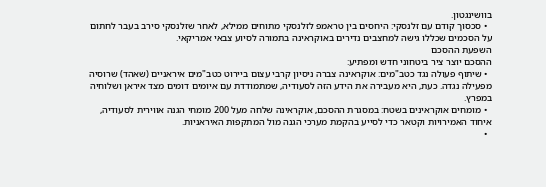בוושינגטון.
  • סכסוך קודם עם זלנסקי: היחסים בין טראמפ לזלנסקי מתוחים ממילא, לאחר שזלנסקי סירב בעבר לחתום על הסכמים שכללו גישה למחצבים נדירים באוקראינה בתמורה לסיוע צבאי אמריקאי.
השפעת ההסכם
ההסכם יוצר ציר ביטחוני חדש ומפתיע:
  • שיתוף פעולה נגד כטב"מים: אוקראינה צברה ניסיון קרבי עצום ביירוט כטב"מים איראניים (שאהד) שרוסיה מפעילה נגדה. כעת, היא מעבירה את הידע הזה לסעודיה, שמתמודדת עם איומים דומים מצד איראן ושלוחיה במפרץ.
  • מומחים אוקראינים בשטח: במסגרת ההסכם, אוקראינה שלחה מעל 200 מומחי הגנה אווירית לסעודיה, איחוד האמירויות וקטאר כדי לסייע בהקמת מערכי הגנה מול המתקפות האיראניות.
  •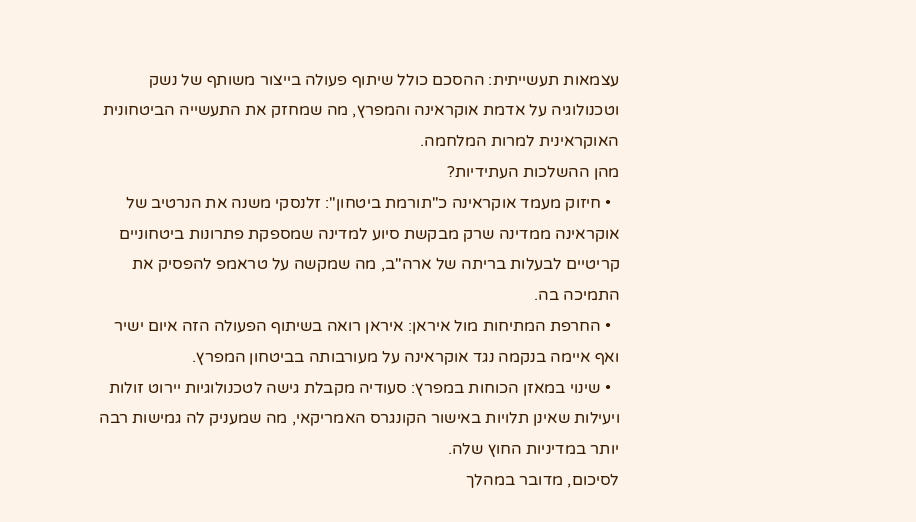עצמאות תעשייתית: ההסכם כולל שיתוף פעולה בייצור משותף של נשק וטכנולוגיה על אדמת אוקראינה והמפרץ, מה שמחזק את התעשייה הביטחונית האוקראינית למרות המלחמה.
מהן ההשלכות העתידיות?
  • חיזוק מעמד אוקראינה כ"תורמת ביטחון": זלנסקי משנה את הנרטיב של אוקראינה ממדינה שרק מבקשת סיוע למדינה שמספקת פתרונות ביטחוניים קריטיים לבעלות בריתה של ארה"ב, מה שמקשה על טראמפ להפסיק את התמיכה בה.
  • החרפת המתיחות מול איראן: איראן רואה בשיתוף הפעולה הזה איום ישיר ואף איימה בנקמה נגד אוקראינה על מעורבותה בביטחון המפרץ.
  • שינוי במאזן הכוחות במפרץ: סעודיה מקבלת גישה לטכנולוגיות יירוט זולות ויעילות שאינן תלויות באישור הקונגרס האמריקאי, מה שמעניק לה גמישות רבה יותר במדיניות החוץ שלה.
לסיכום, מדובר במהלך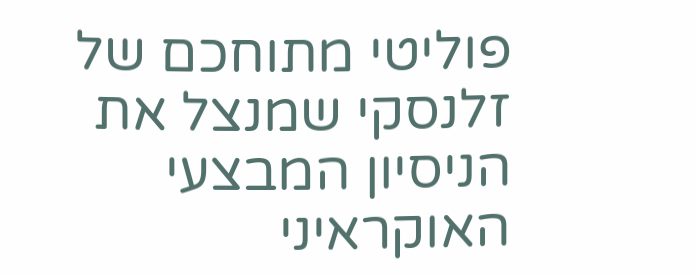פוליטי מתוחכם של זלנסקי שמנצל את הניסיון המבצעי האוקראיני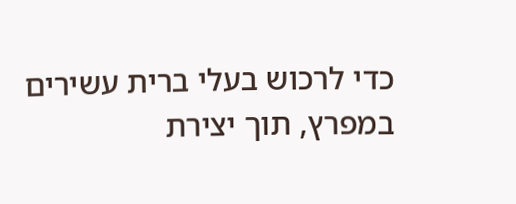כדי לרכוש בעלי ברית עשירים במפרץ, תוך יצירת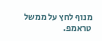מנוף לחץ על ממשל טראמפ.